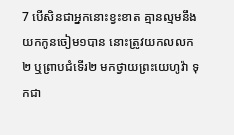7 បើសិនជាអ្នកនោះខ្វះខាត គ្មានល្មមនឹងយកកូនចៀម១បាន នោះត្រូវយកលលក២ ឬព្រាបជំទើរ២ មកថ្វាយព្រះយេហូវ៉ា ទុកជា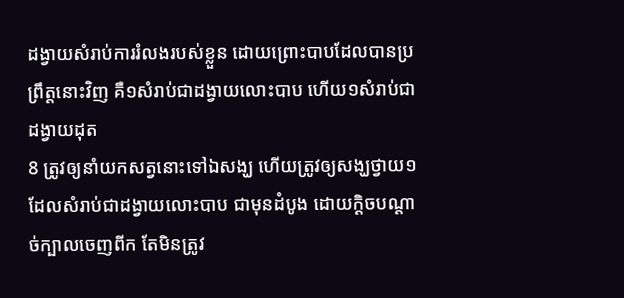ដង្វាយសំរាប់ការរំលងរបស់ខ្លួន ដោយព្រោះបាបដែលបានប្រព្រឹត្តនោះវិញ គឺ១សំរាប់ជាដង្វាយលោះបាប ហើយ១សំរាប់ជាដង្វាយដុត
8 ត្រូវឲ្យនាំយកសត្វនោះទៅឯសង្ឃ ហើយត្រូវឲ្យសង្ឃថ្វាយ១ ដែលសំរាប់ជាដង្វាយលោះបាប ជាមុនដំបូង ដោយក្តិចបណ្តាច់ក្បាលចេញពីក តែមិនត្រូវ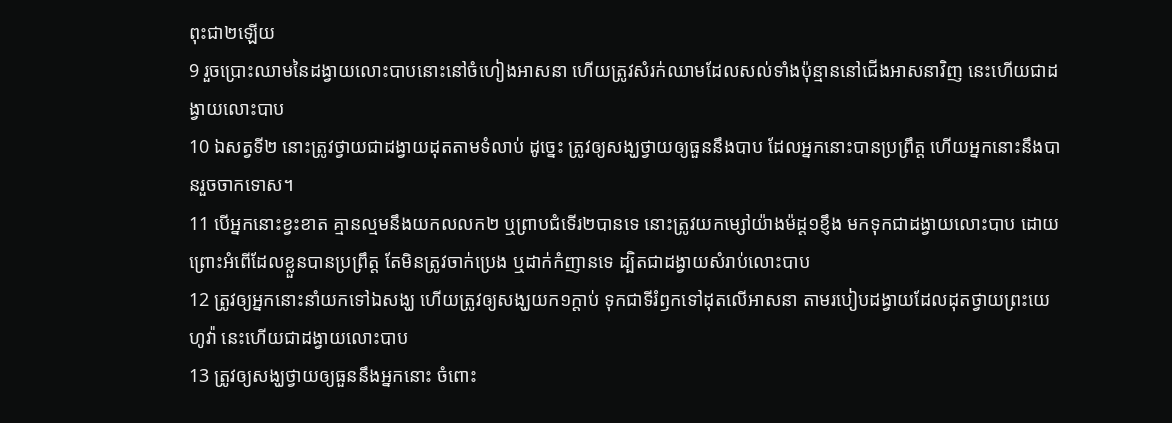ពុះជា២ឡើយ
9 រួចប្រោះឈាមនៃដង្វាយលោះបាបនោះនៅចំហៀងអាសនា ហើយត្រូវសំរក់ឈាមដែលសល់ទាំងប៉ុន្មាននៅជើងអាសនាវិញ នេះហើយជាដង្វាយលោះបាប
10 ឯសត្វទី២ នោះត្រូវថ្វាយជាដង្វាយដុតតាមទំលាប់ ដូច្នេះ ត្រូវឲ្យសង្ឃថ្វាយឲ្យធួននឹងបាប ដែលអ្នកនោះបានប្រព្រឹត្ត ហើយអ្នកនោះនឹងបានរួចចាកទោស។
11 បើអ្នកនោះខ្វះខាត គ្មានល្មមនឹងយកលលក២ ឬព្រាបជំទើរ២បានទេ នោះត្រូវយកម្សៅយ៉ាងម៉ដ្ត១ខ្ញឹង មកទុកជាដង្វាយលោះបាប ដោយព្រោះអំពើដែលខ្លួនបានប្រព្រឹត្ត តែមិនត្រូវចាក់ប្រេង ឬដាក់កំញានទេ ដ្បិតជាដង្វាយសំរាប់លោះបាប
12 ត្រូវឲ្យអ្នកនោះនាំយកទៅឯសង្ឃ ហើយត្រូវឲ្យសង្ឃយក១ក្តាប់ ទុកជាទីរំឭកទៅដុតលើអាសនា តាមរបៀបដង្វាយដែលដុតថ្វាយព្រះយេហូវ៉ា នេះហើយជាដង្វាយលោះបាប
13 ត្រូវឲ្យសង្ឃថ្វាយឲ្យធួននឹងអ្នកនោះ ចំពោះ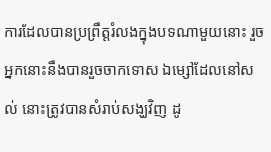ការដែលបានប្រព្រឹត្តរំលងក្នុងបទណាមួយនោះ រួចអ្នកនោះនឹងបានរួចចាកទោស ឯម្សៅដែលនៅសល់ នោះត្រូវបានសំរាប់សង្ឃវិញ ដូ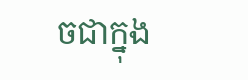ចជាក្នុង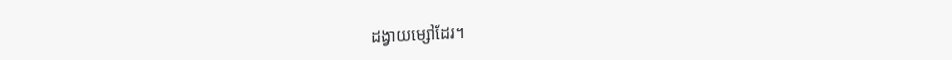ដង្វាយម្សៅដែរ។